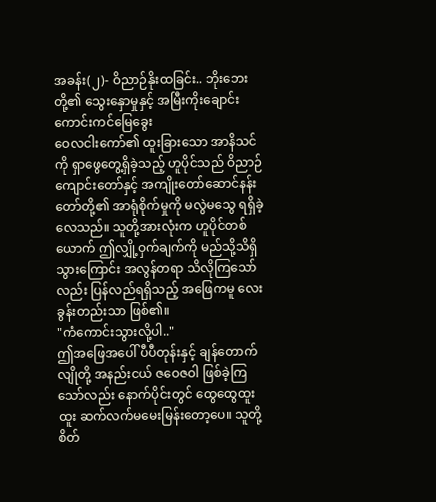အခန်း(၂)- ဝိညာဉ်နိုးထခြင်း.. ဘိုးဘေးတို့၏ သွေးနှောမှုနှင့် အမြီးကိုးချောင်းကောင်းကင်မြေခွေး
ဝေလငါးကော်၏ ထူးခြားသော အာနိသင်ကို ရှာဖွေတွေ့ရှိခဲ့သည့် ဟူပိုင်သည် ဝိညာဉ်ကျောင်းတော်နှင့် အကျိုးတော်ဆောင်နန်းတော်တို့၏ အာရုံစိုက်မှုကို မလွဲမသွေ ရရှိခဲ့လေသည်။ သူတို့အားလုံးက ဟူပိုင်တစ်ယောက် ဤလျှို့ဝှက်ချက်ကို မည်သို့သိရှိသွားကြောင်း အလွန်တရာ သိလိုကြသော်လည်း ပြန်လည်ရရှိသည့် အဖြေကမူ လေးခွန်းတည်းသာ ဖြစ်၏။
"ကံကောင်းသွားလို့ပါ.."
ဤအဖြေအပေါ် ပီပီတုန်းနှင့် ချန်တောက်လျိုတို့ အနည်းငယ် ဇဝေဇဝါ ဖြစ်ခဲ့ကြသော်လည်း နောက်ပိုင်းတွင် ထွေထွေထူးထူး ဆက်လက်မမေးမြန်းတော့ပေ။ သူတို့စိတ်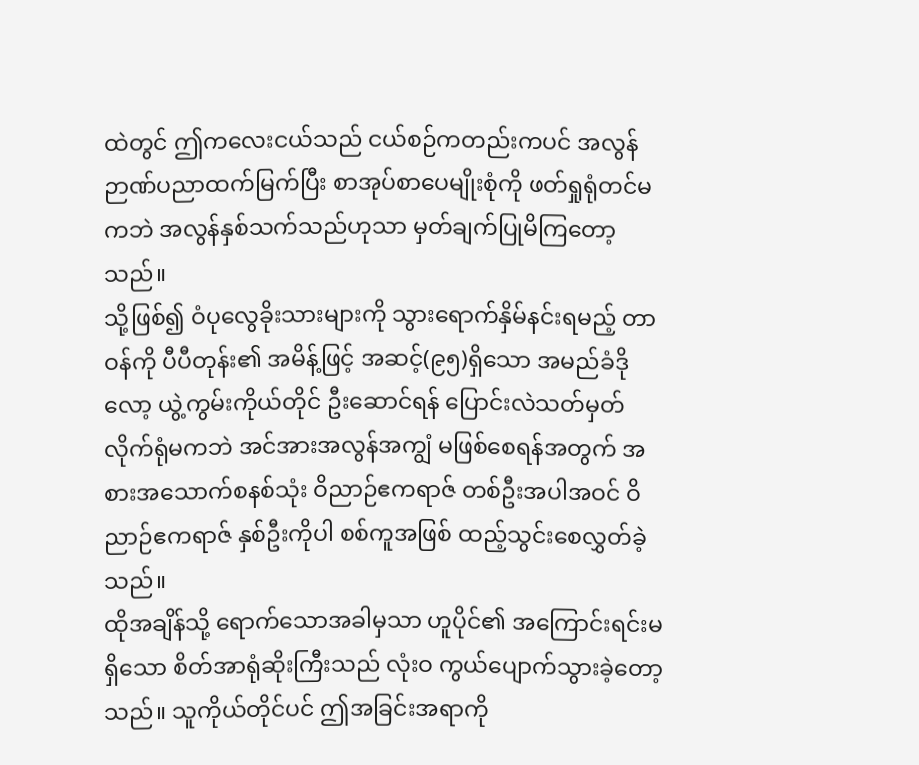ထဲတွင် ဤကလေးငယ်သည် ငယ်စဉ်ကတည်းကပင် အလွန်ဉာဏ်ပညာထက်မြက်ပြီး စာအုပ်စာပေမျိုးစုံကို ဖတ်ရှုရုံတင်မကဘဲ အလွန်နှစ်သက်သည်ဟုသာ မှတ်ချက်ပြုမိကြတော့သည်။
သို့ဖြစ်၍ ဝံပုလွေခိုးသားများကို သွားရောက်နှိမ်နင်းရမည့် တာဝန်ကို ပီပီတုန်း၏ အမိန့်ဖြင့် အဆင့်(၉၅)ရှိသော အမည်ခံဒိုလော့ ယွဲ့ကွမ်းကိုယ်တိုင် ဦးဆောင်ရန် ပြောင်းလဲသတ်မှတ်လိုက်ရုံမကဘဲ အင်အားအလွန်အကျွံ မဖြစ်စေရန်အတွက် အစားအသောက်စနစ်သုံး ဝိညာဉ်ဧကရာဇ် တစ်ဦးအပါအဝင် ဝိညာဉ်ဧကရာဇ် နှစ်ဦးကိုပါ စစ်ကူအဖြစ် ထည့်သွင်းစေလွှတ်ခဲ့သည်။
ထိုအချိန်သို့ ရောက်သောအခါမှသာ ဟူပိုင်၏ အကြောင်းရင်းမရှိသော စိတ်အာရုံဆိုးကြီးသည် လုံးဝ ကွယ်ပျောက်သွားခဲ့တော့သည်။ သူကိုယ်တိုင်ပင် ဤအခြင်းအရာကို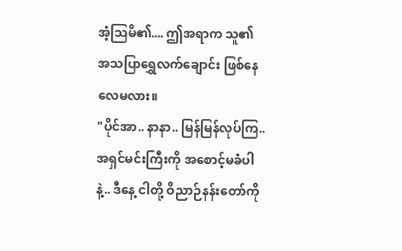အံ့သြမိ၏.... ဤအရာက သူ၏ အသပြာရွှေလက်ချောင်း ဖြစ်နေလေမလား။
"ပိုင်အာ.. နာနာ.. မြန်မြန်လုပ်ကြ.. အရှင်မင်းကြီးကို အစောင့်မခံပါနဲ့.. ဒီနေ့ ငါတို့ ဝိညာဉ်နန်းတော်ကို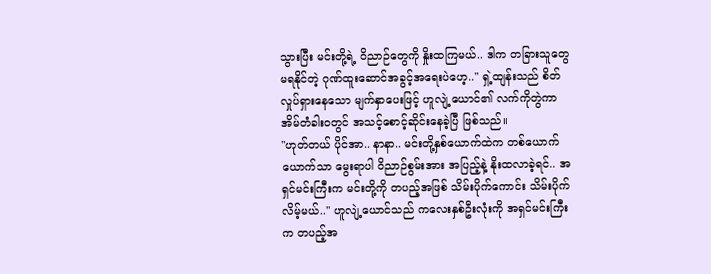သွားပြီး မင်းတို့ရဲ့ ဝိညာဉ်တွေကို နှိုးထကြမယ်.. ဒါက တခြားသူတွေ မရနိုင်တဲ့ ဂုဏ်ထူးဆောင်အခွင့်အရေးပဲဟေ့.." ရှဲ့ထျန်းသည် စိတ်လှုပ်ရှားနေသော မျက်နှာပေးဖြင့် ဟူလျဲ့ယောင်၏ လက်ကိုတွဲကာ အိမ်တံခါးဝတွင် အသင့်စောင့်ဆိုင်းနေခဲ့ပြီ ဖြစ်သည်။
"ဟုတ်တယ် ပိုင်အာ.. နာနာ.. မင်းတို့နှစ်ယောက်ထဲက တစ်ယောက်ယောက်သာ မွေးရာပါ ဝိညာဉ်စွမ်းအား အပြည့်နဲ့ နိုးထလာခဲ့ရင်.. အရှင်မင်းကြီးက မင်းတို့ကို တပည့်အဖြစ် သိမ်းပိုက်ကောင်း သိမ်းပိုက်လိမ့်မယ်.." ဟူလျဲ့ယောင်သည် ကလေးနှစ်ဦးလုံးကို အရှင်မင်းကြီးက တပည့်အ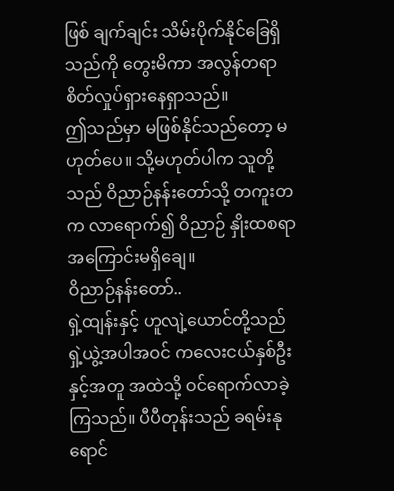ဖြစ် ချက်ချင်း သိမ်းပိုက်နိုင်ခြေရှိသည်ကို တွေးမိကာ အလွန်တရာ စိတ်လှုပ်ရှားနေရှာသည်။
ဤသည်မှာ မဖြစ်နိုင်သည်တော့ မဟုတ်ပေ။ သို့မဟုတ်ပါက သူတို့သည် ဝိညာဉ်နန်းတော်သို့ တကူးတက လာရောက်၍ ဝိညာဉ် နှိုးထစရာ အကြောင်းမရှိချေ။
ဝိညာဉ်နန်းတော်..
ရှဲ့ထျန်းနှင့် ဟူလျဲ့ယောင်တို့သည် ရှဲ့ယွဲ့အပါအဝင် ကလေးငယ်နှစ်ဦးနှင့်အတူ အထဲသို့ ဝင်ရောက်လာခဲ့ကြသည်။ ပီပီတုန်းသည် ခရမ်းနုရောင်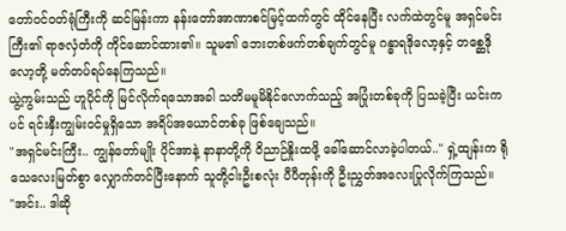တော်ဝင်ဝတ်ရုံကြီးကို ဆင်မြန်းကာ နန်းတော်အာဏာစင်မြင့်ထက်တွင် ထိုင်နေပြီး လက်ထဲတွင်မူ အရှင်မင်းကြီး၏ ရာဇလှံတံကို ကိုင်ဆောင်ထား၏။ သူမ၏ ဘေးတစ်ဖက်တစ်ချက်တွင်မူ ဂန္ဓာရဒိုလော့နှင့် တစ္ဆေဒိုလော့တို့ မတ်တပ်ရပ်နေကြသည်။
ယွဲ့ကွမ်းသည် ဟူပိုင်ကို မြင်လိုက်ရသောအခါ သတိမမူမိနိုင်လောက်သည့် အပြုံးတစ်ခုကို ပြသခဲ့ပြီး ယင်းကပင် ရင်းနှီးကျွမ်းဝင်မှုရှိသော အရိပ်အယောင်တစ်ခု ဖြစ်ချေသည်။
"အရှင်မင်းကြီး.. ကျွန်တော်မျိုး ပိုင်အာနဲ့ နာနာတို့ကို ဝိညာဉ်နှိုးထဖို့ ခေါ်ဆောင်လာခဲ့ပါတယ်.." ရှဲ့ထျန်းက ရိုသေလေးမြတ်စွာ လျှောက်တင်ပြီးနောက် သူတို့ငါးဦးစလုံး ပီပီတုန်းကို ဦးညွှတ်အလေးပြုလိုက်ကြသည်။
"အင်း.. ဒါဆို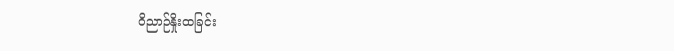ဝိညာဉ်နှိုးထခြင်း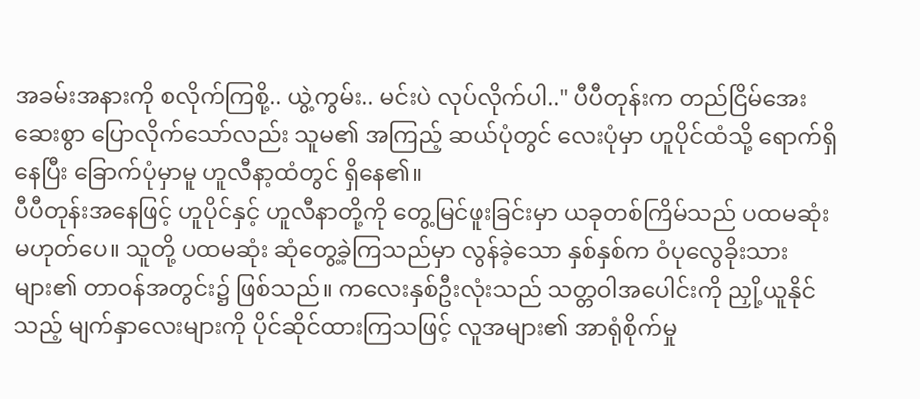အခမ်းအနားကို စလိုက်ကြစို့.. ယွဲ့ကွမ်း.. မင်းပဲ လုပ်လိုက်ပါ.." ပီပီတုန်းက တည်ငြိမ်အေးဆေးစွာ ပြောလိုက်သော်လည်း သူမ၏ အကြည့် ဆယ်ပုံတွင် လေးပုံမှာ ဟူပိုင်ထံသို့ ရောက်ရှိနေပြီး ခြောက်ပုံမှာမူ ဟူလီနာ့ထံတွင် ရှိနေ၏။
ပီပီတုန်းအနေဖြင့် ဟူပိုင်နှင့် ဟူလီနာတို့ကို တွေ့မြင်ဖူးခြင်းမှာ ယခုတစ်ကြိမ်သည် ပထမဆုံး မဟုတ်ပေ။ သူတို့ ပထမဆုံး ဆုံတွေ့ခဲ့ကြသည်မှာ လွန်ခဲ့သော နှစ်နှစ်က ဝံပုလွေခိုးသားများ၏ တာဝန်အတွင်း၌ ဖြစ်သည်။ ကလေးနှစ်ဦးလုံးသည် သတ္တဝါအပေါင်းကို ညှို့ယူနိုင်သည့် မျက်နှာလေးများကို ပိုင်ဆိုင်ထားကြသဖြင့် လူအများ၏ အာရုံစိုက်မှု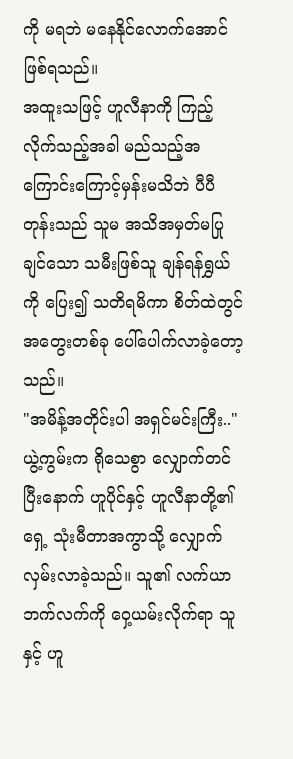ကို မရဘဲ မနေနိုင်လောက်အောင် ဖြစ်ရသည်။
အထူးသဖြင့် ဟူလီနာကို ကြည့်လိုက်သည့်အခါ မည်သည့်အကြောင်းကြောင့်မှန်းမသိဘဲ ပီပီတုန်းသည် သူမ အသိအမှတ်မပြုချင်သော သမီးဖြစ်သူ ချန်ရန်ရွှယ်ကို ပြေး၍ သတိရမိကာ စိတ်ထဲတွင် အတွေးတစ်ခု ပေါ်ပေါက်လာခဲ့တော့သည်။
"အမိန့်အတိုင်းပါ အရှင်မင်းကြီး.."
ယွဲ့ကွမ်းက ရိုသေစွာ လျှောက်တင်ပြီးနောက် ဟူပိုင်နှင့် ဟူလီနာတို့၏ ရှေ့ သုံးမီတာအကွာသို့ လျှောက်လှမ်းလာခဲ့သည်။ သူ၏ လက်ယာဘက်လက်ကို ဝှေ့ယမ်းလိုက်ရာ သူနှင့် ဟူ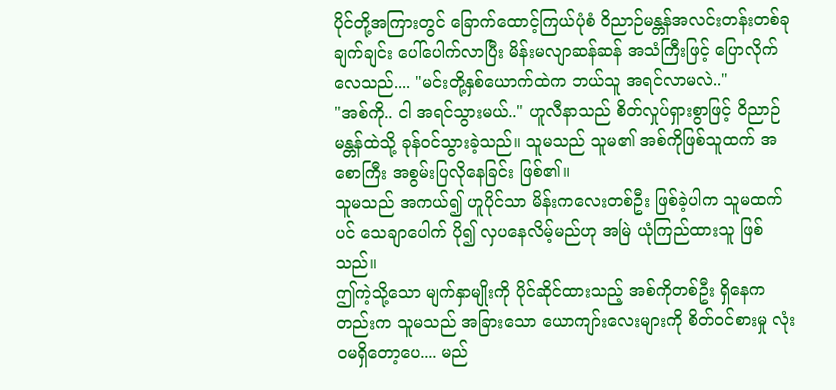ပိုင်တို့အကြားတွင် ခြောက်ထောင့်ကြယ်ပုံစံ ဝိညာဉ်မန္တန်အလင်းတန်းတစ်ခု ချက်ချင်း ပေါ်ပေါက်လာပြီး မိန်းမလျာဆန်ဆန် အသံကြီးဖြင့် ပြောလိုက်လေသည်.... "မင်းတို့နှစ်ယောက်ထဲက ဘယ်သူ အရင်လာမလဲ.."
"အစ်ကို.. ငါ အရင်သွားမယ်.." ဟူလီနာသည် စိတ်လှုပ်ရှားစွာဖြင့် ဝိညာဉ်မန္တန်ထဲသို့ ခုန်ဝင်သွားခဲ့သည်။ သူမသည် သူမ၏ အစ်ကိုဖြစ်သူထက် အစောကြီး အစွမ်းပြလိုနေခြင်း ဖြစ်၏။
သူမသည် အကယ်၍ ဟူပိုင်သာ မိန်းကလေးတစ်ဦး ဖြစ်ခဲ့ပါက သူမထက်ပင် သေချာပေါက် ပို၍ လှပနေလိမ့်မည်ဟု အမြဲ ယုံကြည်ထားသူ ဖြစ်သည်။
ဤကဲ့သို့သော မျက်နှာမျိုးကို ပိုင်ဆိုင်ထားသည့် အစ်ကိုတစ်ဦး ရှိနေကတည်းက သူမသည် အခြားသော ယောကျာ်းလေးများကို စိတ်ဝင်စားမှု လုံးဝမရှိတော့ပေ.... မည်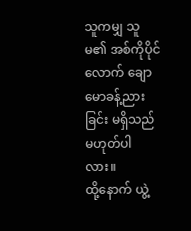သူကမျှ သူမ၏ အစ်ကိုပိုင်လောက် ချောမောခန့်ညားခြင်း မရှိသည် မဟုတ်ပါလား။
ထို့နောက် ယွဲ့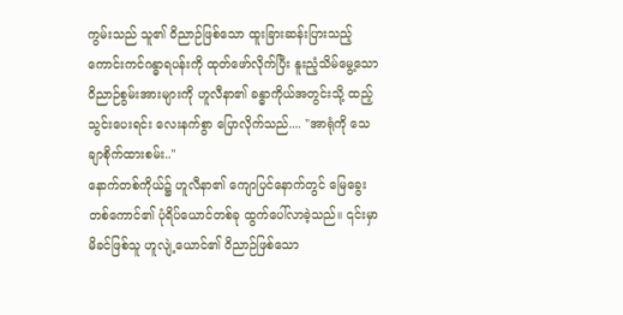ကွမ်းသည် သူ၏ ဝိညာဉ်ဖြစ်သော ထူးခြားဆန်းပြားသည့် ကောင်းကင်ဂန္ဓာရပန်းကို ထုတ်ဖော်လိုက်ပြီး နူးညံ့သိမ်မွေ့သော ဝိညာဉ်စွမ်းအားများကို ဟူလီနာ၏ ခန္ဓာကိုယ်အတွင်းသို့ ထည့်သွင်းပေးရင်း လေးနက်စွာ ပြောလိုက်သည်.... "အာရုံကို သေချာစိုက်ထားစမ်း.."
နောက်တစ်ကိုယ်၌ ဟူလီနာ၏ ကျောပြင်နောက်တွင် မြေခွေးတစ်ကောင်၏ ပုံရိပ်ယောင်တစ်ခု ထွက်ပေါ်လာခဲ့သည်။ ၎င်းမှာ မိခင်ဖြစ်သူ ဟူလျဲ့ယောင်၏ ဝိညာဉ်ဖြစ်သော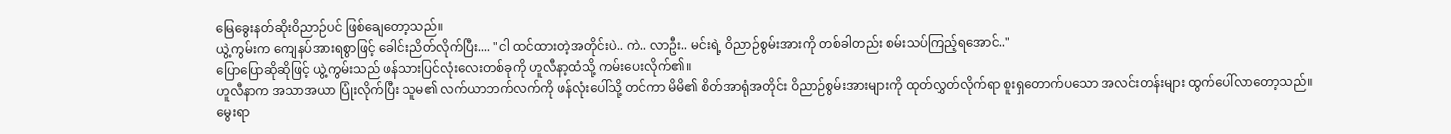မြေခွေးနတ်ဆိုးဝိညာဉ်ပင် ဖြစ်ချေတော့သည်။
ယွဲ့ကွမ်းက ကျေနပ်အားရစွာဖြင့် ခေါင်းညိတ်လိုက်ပြီး.... "ငါ ထင်ထားတဲ့အတိုင်းပဲ.. ကဲ.. လာဦး.. မင်းရဲ့ ဝိညာဉ်စွမ်းအားကို တစ်ခါတည်း စမ်းသပ်ကြည့်ရအောင်.."
ပြောပြောဆိုဆိုဖြင့် ယွဲ့ကွမ်းသည် ဖန်သားပြင်လုံးလေးတစ်ခုကို ဟူလီနာ့ထံသို့ ကမ်းပေးလိုက်၏။
ဟူလီနာက အသာအယာ ပြုံးလိုက်ပြီး သူမ၏ လက်ယာဘက်လက်ကို ဖန်လုံးပေါ်သို့ တင်ကာ မိမိ၏ စိတ်အာရုံအတိုင်း ဝိညာဉ်စွမ်းအားများကို ထုတ်လွှတ်လိုက်ရာ စူးရှတောက်ပသော အလင်းတန်းများ ထွက်ပေါ်လာတော့သည်။
မွေးရာ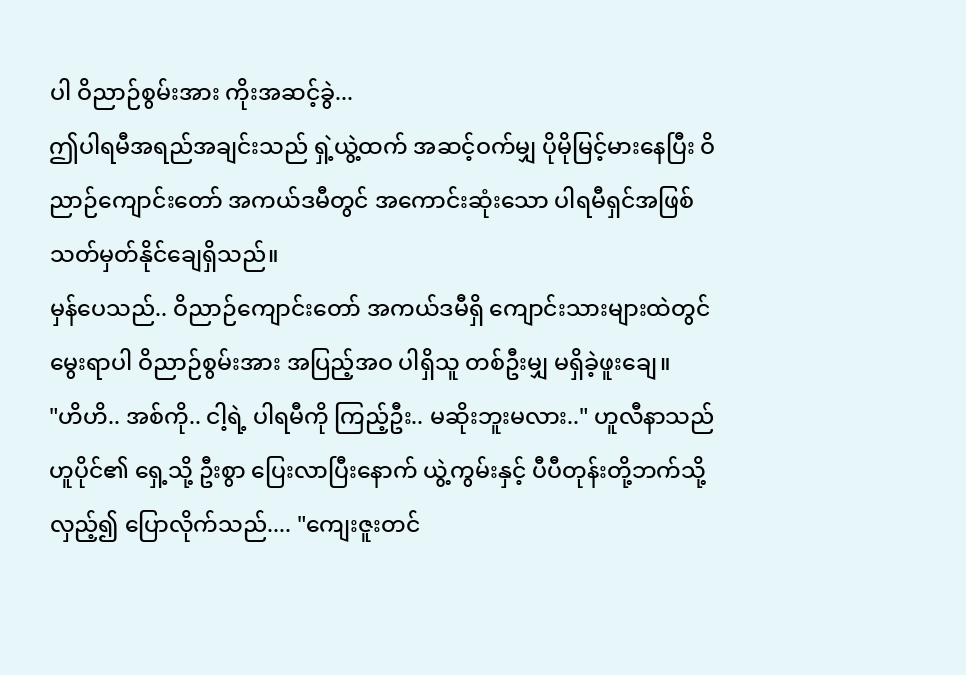ပါ ဝိညာဉ်စွမ်းအား ကိုးအဆင့်ခွဲ...
ဤပါရမီအရည်အချင်းသည် ရှဲ့ယွဲ့ထက် အဆင့်ဝက်မျှ ပိုမိုမြင့်မားနေပြီး ဝိညာဉ်ကျောင်းတော် အကယ်ဒမီတွင် အကောင်းဆုံးသော ပါရမီရှင်အဖြစ် သတ်မှတ်နိုင်ချေရှိသည်။
မှန်ပေသည်.. ဝိညာဉ်ကျောင်းတော် အကယ်ဒမီရှိ ကျောင်းသားများထဲတွင် မွေးရာပါ ဝိညာဉ်စွမ်းအား အပြည့်အဝ ပါရှိသူ တစ်ဦးမျှ မရှိခဲ့ဖူးချေ။
"ဟိဟိ.. အစ်ကို.. ငါ့ရဲ့ ပါရမီကို ကြည့်ဦး.. မဆိုးဘူးမလား.." ဟူလီနာသည် ဟူပိုင်၏ ရှေ့သို့ ဦးစွာ ပြေးလာပြီးနောက် ယွဲ့ကွမ်းနှင့် ပီပီတုန်းတို့ဘက်သို့ လှည့်၍ ပြောလိုက်သည်.... "ကျေးဇူးတင်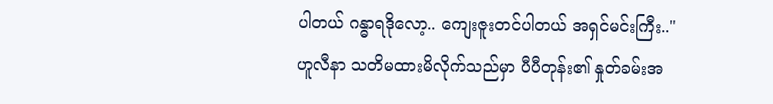ပါတယ် ဂန္ဓာရဒိုလော့.. ကျေးဇူးတင်ပါတယ် အရှင်မင်းကြီး.."
ဟူလီနာ သတိမထားမိလိုက်သည်မှာ ပီပီတုန်း၏ နှုတ်ခမ်းအ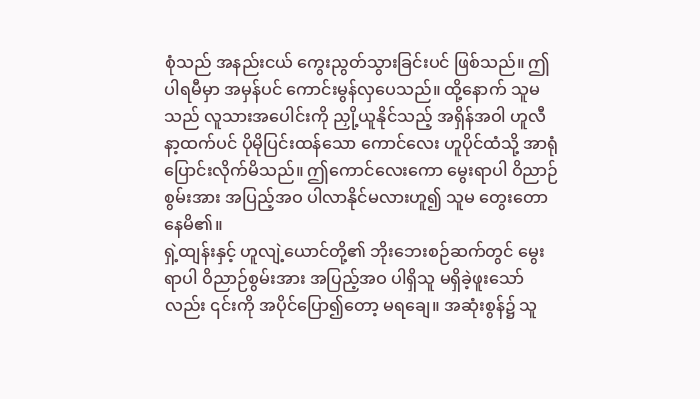စုံသည် အနည်းငယ် ကွေးညွတ်သွားခြင်းပင် ဖြစ်သည်။ ဤပါရမီမှာ အမှန်ပင် ကောင်းမွန်လှပေသည်။ ထို့နောက် သူမသည် လူသားအပေါင်းကို ညှို့ယူနိုင်သည့် အရှိန်အဝါ ဟူလီနာ့ထက်ပင် ပိုမိုပြင်းထန်သော ကောင်လေး ဟူပိုင်ထံသို့ အာရုံပြောင်းလိုက်မိသည်။ ဤကောင်လေးကော မွေးရာပါ ဝိညာဉ်စွမ်းအား အပြည့်အဝ ပါလာနိုင်မလားဟူ၍ သူမ တွေးတောနေမိ၏။
ရှဲ့ထျန်းနှင့် ဟူလျဲ့ယောင်တို့၏ ဘိုးဘေးစဉ်ဆက်တွင် မွေးရာပါ ဝိညာဉ်စွမ်းအား အပြည့်အဝ ပါရှိသူ မရှိခဲ့ဖူးသော်လည်း ၎င်းကို အပိုင်ပြော၍တော့ မရချေ။ အဆုံးစွန်၌ သူ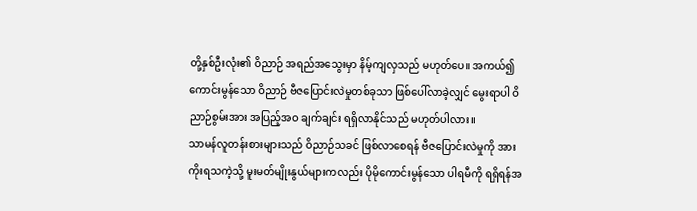တို့နှစ်ဦးလုံး၏ ဝိညာဉ် အရည်အသွေးမှာ နိမ့်ကျလှသည် မဟုတ်ပေ။ အကယ်၍ ကောင်းမွန်သော ဝိညာဉ် ဗီဇပြောင်းလဲမှုတစ်ခုသာ ဖြစ်ပေါ်လာခဲ့လျှင် မွေးရာပါ ဝိညာဉ်စွမ်းအား အပြည့်အဝ ချက်ချင်း ရရှိလာနိုင်သည် မဟုတ်ပါလား။
သာမန်လူတန်းစားများသည် ဝိညာဉ်သခင် ဖြစ်လာစေရန် ဗီဇပြောင်းလဲမှုကို အားကိုးရသကဲ့သို့ မူးမတ်မျိုးနွယ်များကလည်း ပိုမိုကောင်းမွန်သော ပါရမီကို ရရှိရန်အ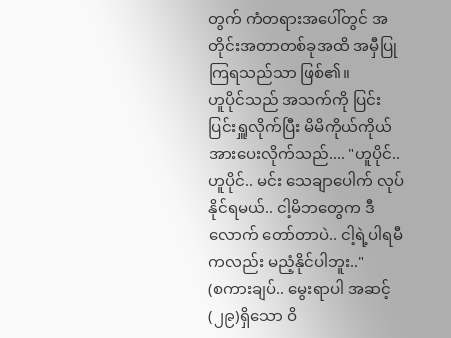တွက် ကံတရားအပေါ်တွင် အတိုင်းအတာတစ်ခုအထိ အမှီပြုကြရသည်သာ ဖြစ်၏။
ဟူပိုင်သည် အသက်ကို ပြင်းပြင်းရှူလိုက်ပြီး မိမိကိုယ်ကိုယ် အားပေးလိုက်သည်.... "ဟူပိုင်.. ဟူပိုင်.. မင်း သေချာပေါက် လုပ်နိုင်ရမယ်.. ငါ့မိဘတွေက ဒီလောက် တော်တာပဲ.. ငါ့ရဲ့ပါရမီကလည်း မညံ့နိုင်ပါဘူး.."
(စကားချပ်.. မွေးရာပါ အဆင့်(၂၉)ရှိသော ဝိ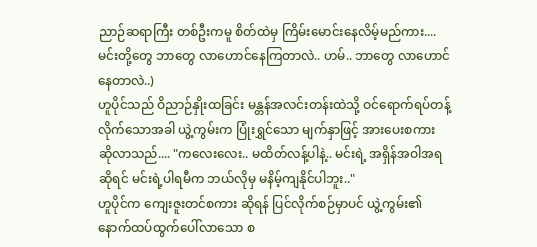ညာဉ်ဆရာကြီး တစ်ဦးကမူ စိတ်ထဲမှ ကြိမ်းမောင်းနေလိမ့်မည်ကား.... မင်းတို့တွေ ဘာတွေ လာဟောင်နေကြတာလဲ.. ဟမ်.. ဘာတွေ လာဟောင်နေတာလဲ..)
ဟူပိုင်သည် ဝိညာဉ်နှိုးထခြင်း မန္တန်အလင်းတန်းထဲသို့ ဝင်ရောက်ရပ်တန့်လိုက်သောအခါ ယွဲ့ကွမ်းက ပြုံးရွှင်သော မျက်နှာဖြင့် အားပေးစကား ဆိုလာသည်.... "ကလေးလေး.. မထိတ်လန့်ပါနဲ့.. မင်းရဲ့ အရှိန်အဝါအရ ဆိုရင် မင်းရဲ့ပါရမီက ဘယ်လိုမှ မနိမ့်ကျနိုင်ပါဘူး.."
ဟူပိုင်က ကျေးဇူးတင်စကား ဆိုရန် ပြင်လိုက်စဉ်မှာပင် ယွဲ့ကွမ်း၏ နောက်ထပ်ထွက်ပေါ်လာသော စ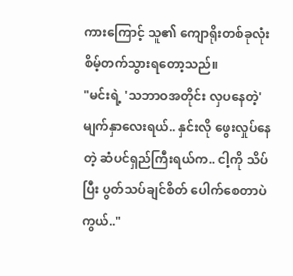ကားကြောင့် သူ၏ ကျောရိုးတစ်ခုလုံး စိမ့်တက်သွားရတော့သည်။
"မင်းရဲ့ 'သဘာဝအတိုင်း လှပနေတဲ့' မျက်နှာလေးရယ်.. နှင်းလို ဖွေးလှုပ်နေတဲ့ ဆံပင်ရှည်ကြီးရယ်က.. ငါ့ကို သိပ်ပြီး ပွတ်သပ်ချင်စိတ် ပေါက်စေတာပဲကွယ်.."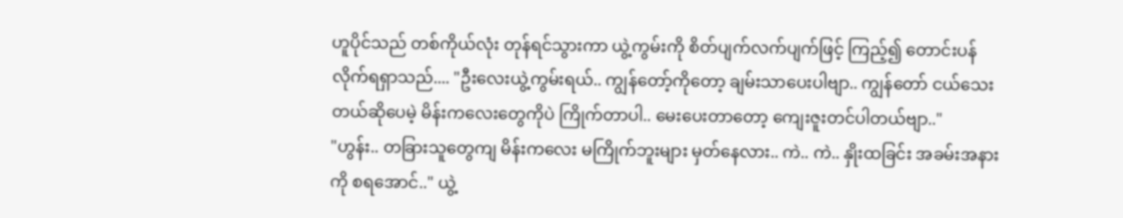ဟူပိုင်သည် တစ်ကိုယ်လုံး တုန်ရင်သွားကာ ယွဲ့ကွမ်းကို စိတ်ပျက်လက်ပျက်ဖြင့် ကြည့်၍ တောင်းပန်လိုက်ရရှာသည်.... "ဦးလေးယွဲ့ကွမ်းရယ်.. ကျွန်တော့်ကိုတော့ ချမ်းသာပေးပါဗျာ.. ကျွန်တော် ငယ်သေးတယ်ဆိုပေမဲ့ မိန်းကလေးတွေကိုပဲ ကြိုက်တာပါ.. မေးပေးတာတော့ ကျေးဇူးတင်ပါတယ်ဗျာ.."
"ဟွန်း.. တခြားသူတွေကျ မိန်းကလေး မကြိုက်ဘူးများ မှတ်နေလား.. ကဲ.. ကဲ.. နှိုးထခြင်း အခမ်းအနားကို စရအောင်.." ယွဲ့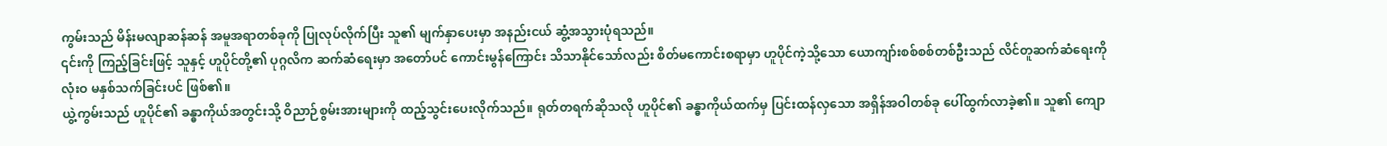ကွမ်းသည် မိန်းမလျာဆန်ဆန် အမူအရာတစ်ခုကို ပြုလုပ်လိုက်ပြီး သူ၏ မျက်နှာပေးမှာ အနည်းငယ် ဆွံ့အသွားပုံရသည်။
၎င်းကို ကြည့်ခြင်းဖြင့် သူနှင့် ဟူပိုင်တို့၏ ပုဂ္ဂလိက ဆက်ဆံရေးမှာ အတော်ပင် ကောင်းမွန်ကြောင်း သိသာနိုင်သော်လည်း စိတ်မကောင်းစရာမှာ ဟူပိုင်ကဲ့သို့သော ယောကျာ်းစစ်စစ်တစ်ဦးသည် လိင်တူဆက်ဆံရေးကို လုံးဝ မနှစ်သက်ခြင်းပင် ဖြစ်၏။
ယွဲ့ကွမ်းသည် ဟူပိုင်၏ ခန္ဓာကိုယ်အတွင်းသို့ ဝိညာဉ်စွမ်းအားများကို ထည့်သွင်းပေးလိုက်သည်။ ရုတ်တရက်ဆိုသလို ဟူပိုင်၏ ခန္ဓာကိုယ်ထက်မှ ပြင်းထန်လှသော အရှိန်အဝါတစ်ခု ပေါ်ထွက်လာခဲ့၏။ သူ၏ ကျော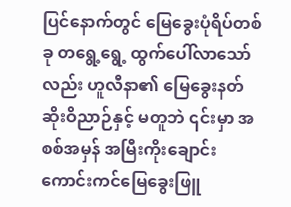ပြင်နောက်တွင် မြေခွေးပုံရိပ်တစ်ခု တရွေ့ရွေ့ ထွက်ပေါ်လာသော်လည်း ဟူလီနာ၏ မြေခွေးနတ်ဆိုးဝိညာဉ်နှင့် မတူဘဲ ၎င်းမှာ အစစ်အမှန် အမြီးကိုးချောင်းကောင်းကင်မြေခွေးဖြူ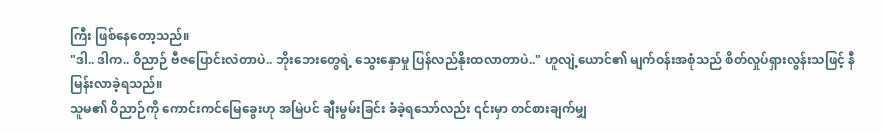ကြီး ဖြစ်နေတော့သည်။
"ဒါ.. ဒါက.. ဝိညာဉ် ဗီဇပြောင်းလဲတာပဲ.. ဘိုးဘေးတွေရဲ့ သွေးနှောမှု ပြန်လည်နိုးထလာတာပဲ.." ဟူလျဲ့ယောင်၏ မျက်ဝန်းအစုံသည် စိတ်လှုပ်ရှားလွန်းသဖြင့် နီမြန်းလာခဲ့ရသည်။
သူမ၏ ဝိညာဉ်ကို ကောင်းကင်မြေခွေးဟု အမြဲပင် ချီးမွမ်းခြင်း ခံခဲ့ရသော်လည်း ၎င်းမှာ တင်စားချက်မျှ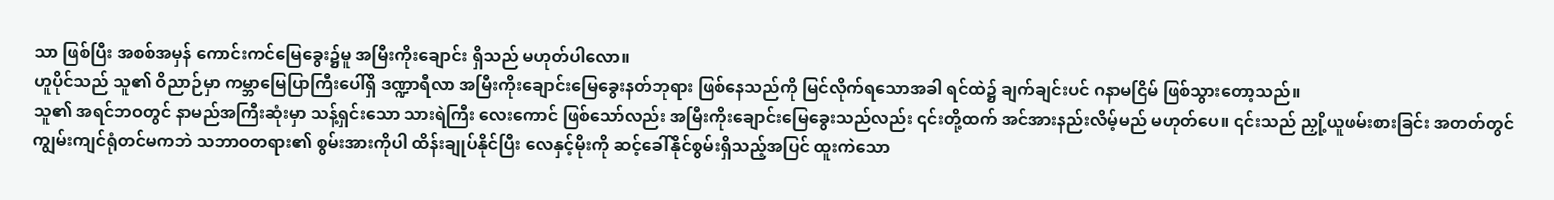သာ ဖြစ်ပြီး အစစ်အမှန် ကောင်းကင်မြေခွေး၌မူ အမြီးကိုးချောင်း ရှိသည် မဟုတ်ပါလော။
ဟူပိုင်သည် သူ၏ ဝိညာဉ်မှာ ကမ္ဘာမြေပြာကြီးပေါ်ရှိ ဒဏ္ဍာရီလာ အမြီးကိုးချောင်းမြေခွေးနတ်ဘုရား ဖြစ်နေသည်ကို မြင်လိုက်ရသောအခါ ရင်ထဲ၌ ချက်ချင်းပင် ဂနာမငြိမ် ဖြစ်သွားတော့သည်။
သူ၏ အရင်ဘဝတွင် နာမည်အကြီးဆုံးမှာ သန့်ရှင်းသော သားရဲကြီး လေးကောင် ဖြစ်သော်လည်း အမြီးကိုးချောင်းမြေခွေးသည်လည်း ၎င်းတို့ထက် အင်အားနည်းလိမ့်မည် မဟုတ်ပေ။ ၎င်းသည် ညှို့ယူဖမ်းစားခြင်း အတတ်တွင် ကျွမ်းကျင်ရုံတင်မကဘဲ သဘာဝတရား၏ စွမ်းအားကိုပါ ထိန်းချုပ်နိုင်ပြီး လေနှင့်မိုးကို ဆင့်ခေါ်နိုင်စွမ်းရှိသည့်အပြင် ထူးကဲသော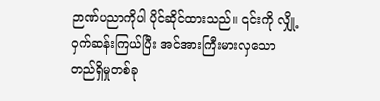ဉာဏ်ပညာကိုပါ ပိုင်ဆိုင်ထားသည်။ ၎င်းကို လျှို့ဝှက်ဆန်းကြယ်ပြီး အင်အားကြီးမားလှသော တည်ရှိမှုတစ်ခု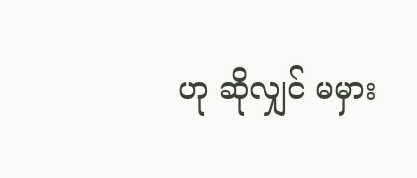ဟု ဆိုလျှင် မမှား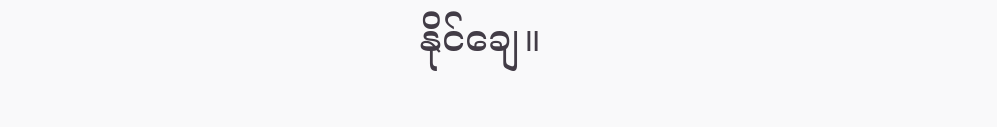နိုင်ချေ။